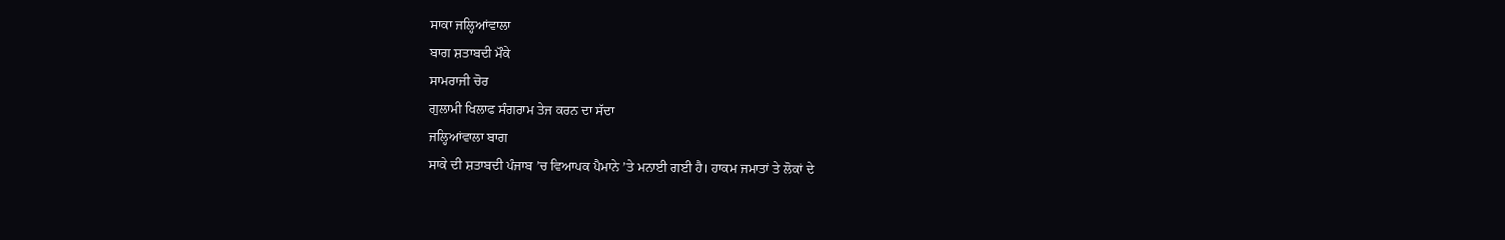ਸਾਕਾ ਜਲ੍ਹਿਆਂਵਾਲਾ
ਬਾਗ ਸ਼ਤਾਬਦੀ ਮੌਕੇ
ਸਾਮਰਾਜੀ ਚੋਰ
ਗੁਲਾਮੀ ਖਿਲਾਫ ਸੰਗਰਾਮ ਤੇਜ ਕਰਨ ਦਾ ਸੱਦਾ
ਜਲ੍ਹਿਆਂਵਾਲਾ ਬਾਗ
ਸਾਕੇ ਦੀ ਸ਼ਤਾਬਦੀ ਪੰਜਾਬ ’ਚ ਵਿਆਪਕ ਪੈਮਾਨੇ ’ਤੇ ਮਨਾਈ ਗਈ ਹੈ। ਹਾਕਮ ਜਮਾਤਾਂ ਤੇ ਲੋਕਾਂ ਦੇ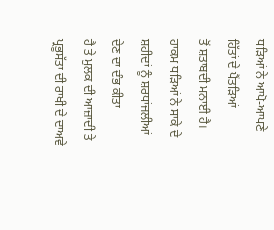ਧੜਿਆਂ ਨੇ ਆਪੋ-ਆਪਣੇ ਹਿੱਤਾਂ ਦੇ ਪੈਂਤੜਿਆਂ
ਤੋਂ ਸ਼ਤਾਬਦੀ ਮਨਾਈ ਹੈ। ਹਾਕਮ ਧੜਿਆਂ ਨੇ ਸਾਕੇ ਦੇ ਸ਼ਹੀਦਾਂ ਨੂੰ ਸ਼ਰਧਾਂਜਲੀਆਂ ਦੇਣ ਦਾ ਦੰਭ ਕੀਤਾ
ਹੈ ਤੇ ਮੁਲਕ ਦੀ ਆਜ਼ਾਦੀ ਤੇ ਪ੍ਰਭੂਸੱਤਾ ਦੀ ਰਾਖੀ ਦੇ ਦਾਅਵੇ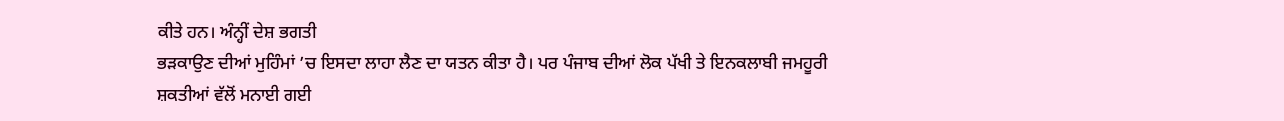ਕੀਤੇ ਹਨ। ਅੰਨ੍ਹੀਂ ਦੇਸ਼ ਭਗਤੀ
ਭੜਕਾਉਣ ਦੀਆਂ ਮੁਹਿੰਮਾਂ ’ਚ ਇਸਦਾ ਲਾਹਾ ਲੈਣ ਦਾ ਯਤਨ ਕੀਤਾ ਹੈ। ਪਰ ਪੰਜਾਬ ਦੀਆਂ ਲੋਕ ਪੱਖੀ ਤੇ ਇਨਕਲਾਬੀ ਜਮਹੂਰੀ
ਸ਼ਕਤੀਆਂ ਵੱਲੋਂ ਮਨਾਈ ਗਈ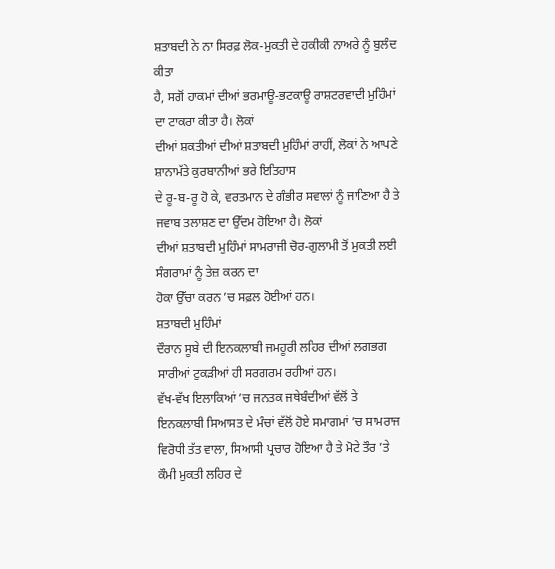ਸ਼ਤਾਬਦੀ ਨੇ ਨਾ ਸਿਰਫ਼ ਲੋਕ-ਮੁਕਤੀ ਦੇ ਹਕੀਕੀ ਨਾਅਰੇ ਨੂੰ ਬੁਲੰਦ ਕੀਤਾ
ਹੈ, ਸਗੋਂ ਹਾਕਮਾਂ ਦੀਆਂ ਭਰਮਾਊ-ਭਟਕਾਊ ਰਾਸ਼ਟਰਵਾਦੀ ਮੁਹਿੰਮਾਂ ਦਾ ਟਾਕਰਾ ਕੀਤਾ ਹੈ। ਲੋਕਾਂ
ਦੀਆਂ ਸ਼ਕਤੀਆਂ ਦੀਆਂ ਸ਼ਤਾਬਦੀ ਮੁਹਿੰਮਾਂ ਰਾਹੀਂ, ਲੋਕਾਂ ਨੇ ਆਪਣੇ ਸ਼ਾਨਾਮੱਤੇ ਕੁਰਬਾਨੀਆਂ ਭਰੇ ਇਤਿਹਾਸ
ਦੇ ਰੂ-ਬ-ਰੂ ਹੋ ਕੇ, ਵਰਤਮਾਨ ਦੇ ਗੰਭੀਰ ਸਵਾਲਾਂ ਨੂੰ ਜਾਣਿਆ ਹੈ ਤੇ ਜਵਾਬ ਤਲਾਸ਼ਣ ਦਾ ਉੱਦਮ ਹੋਇਆ ਹੈ। ਲੋਕਾਂ
ਦੀਆਂ ਸ਼ਤਾਬਦੀ ਮੁਹਿੰਮਾਂ ਸਾਮਰਾਜੀ ਚੋਰ-ਗੁਲਾਮੀ ਤੋਂ ਮੁਕਤੀ ਲਈ ਸੰਗਰਾਮਾਂ ਨੂੰ ਤੇਜ਼ ਕਰਨ ਦਾ
ਹੋਕਾ ਉੱਚਾ ਕਰਨ ’ਚ ਸਫ਼ਲ ਹੋਈਆਂ ਹਨ।
ਸ਼ਤਾਬਦੀ ਮੁਹਿੰਮਾਂ
ਦੌਰਾਨ ਸੂਬੇ ਦੀ ਇਨਕਲਾਬੀ ਜਮਹੂਰੀ ਲਹਿਰ ਦੀਆਂ ਲਗਭਗ ਸਾਰੀਆਂ ਟੁਕੜੀਆਂ ਹੀ ਸਰਗਰਮ ਰਹੀਆਂ ਹਨ।
ਵੱਖ-ਵੱਖ ਇਲਾਕਿਆਂ ’ਚ ਜਨਤਕ ਜਥੇਬੰਦੀਆਂ ਵੱਲੋਂ ਤੇ ਇਨਕਲਾਬੀ ਸਿਆਸਤ ਦੇ ਮੰਚਾਂ ਵੱਲੋਂ ਹੋਏ ਸਮਾਗਮਾਂ ’ਚ ਸਾਮਰਾਜ ਵਿਰੋਧੀ ਤੱਤ ਵਾਲਾ, ਸਿਆਸੀ ਪ੍ਰਚਾਰ ਹੋਇਆ ਹੈ ਤੇ ਮੋਟੇ ਤੌਰ ’ਤੇ ਕੌਮੀ ਮੁਕਤੀ ਲਹਿਰ ਦੇ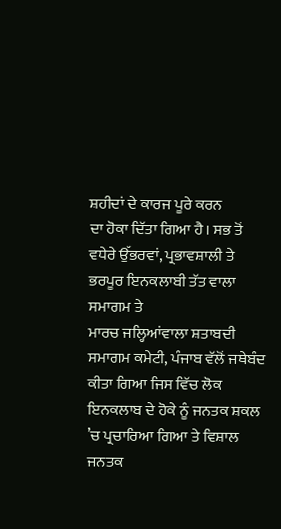ਸ਼ਹੀਦਾਂ ਦੇ ਕਾਰਜ ਪੂਰੇ ਕਰਨ
ਦਾ ਹੋਕਾ ਦਿੱਤਾ ਗਿਆ ਹੈ। ਸਭ ਤੋਂ ਵਧੇਰੇ ਉੱਭਰਵਾਂ, ਪ੍ਰਭਾਵਸ਼ਾਲੀ ਤੇ ਭਰਪੂਰ ਇਨਕਲਾਬੀ ਤੱਤ ਵਾਲਾ ਸਮਾਗਮ ਤੇ
ਮਾਰਚ ਜਲ੍ਹਿਆਂਵਾਲਾ ਸ਼ਤਾਬਦੀ ਸਮਾਗਮ ਕਮੇਟੀ, ਪੰਜਾਬ ਵੱਲੋਂ ਜਥੇਬੰਦ ਕੀਤਾ ਗਿਆ ਜਿਸ ਵਿੱਚ ਲੋਕ
ਇਨਕਲਾਬ ਦੇ ਹੋਕੇ ਨੂੰ ਜਨਤਕ ਸ਼ਕਲ ’ਚ ਪ੍ਰਚਾਰਿਆ ਗਿਆ ਤੇ ਵਿਸ਼ਾਲ ਜਨਤਕ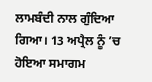ਲਾਮਬੰਦੀ ਨਾਲ ਗੁੰਦਿਆ ਗਿਆ। 13 ਅਪ੍ਰੈਲ ਨੂੰ ’ਚ ਹੋਇਆ ਸਮਾਗਮ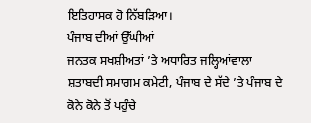ਇਤਿਹਾਸਕ ਹੋ ਨਿੱਬੜਿਆ।
ਪੰਜਾਬ ਦੀਆਂ ਉੱਘੀਆਂ
ਜਨਤਕ ਸਖਸ਼ੀਅਤਾਂ ’ਤੇ ਅਧਾਰਿਤ ਜਲ੍ਹਿਆਂਵਾਲਾ ਸ਼ਤਾਬਦੀ ਸਮਾਗਮ ਕਮੇਟੀ, ਪੰਜਾਬ ਦੇ ਸੱਦੇ ’ਤੇ ਪੰਜਾਬ ਦੇ ਕੋਨੇ ਕੋਨੇ ਤੋਂ ਪਹੁੰਚੇ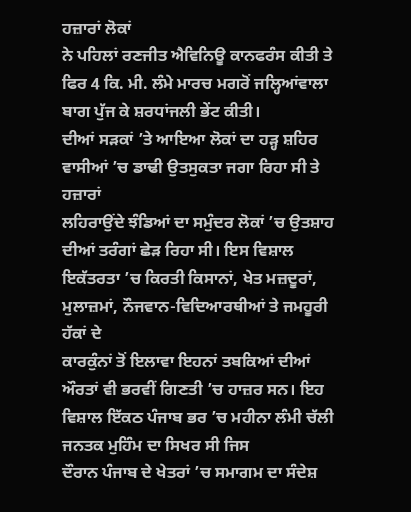ਹਜ਼ਾਰਾਂ ਲੋਕਾਂ
ਨੇ ਪਹਿਲਾਂ ਰਣਜੀਤ ਐਵਿਨਿਊ ਕਾਨਫਰੰਸ ਕੀਤੀ ਤੇ ਫਿਰ 4 ਕਿ. ਮੀ. ਲੰਮੇ ਮਾਰਚ ਮਗਰੋਂ ਜਲ੍ਹਿਆਂਵਾਲਾ ਬਾਗ ਪੁੱਜ ਕੇ ਸ਼ਰਧਾਂਜਲੀ ਭੇਂਟ ਕੀਤੀ।
ਦੀਆਂ ਸੜਕਾਂ ’ਤੇ ਆਇਆ ਲੋਕਾਂ ਦਾ ਹੜ੍ਹ ਸ਼ਹਿਰ ਵਾਸੀਆਂ ’ਚ ਡਾਢੀ ਉਤਸੁਕਤਾ ਜਗਾ ਰਿਹਾ ਸੀ ਤੇ ਹਜ਼ਾਰਾਂ
ਲਹਿਰਾਉਂਦੇ ਝੰਡਿਆਂ ਦਾ ਸਮੁੰਦਰ ਲੋਕਾਂ ’ਚ ਉਤਸ਼ਾਹ ਦੀਆਂ ਤਰੰਗਾਂ ਛੇੜ ਰਿਹਾ ਸੀ। ਇਸ ਵਿਸ਼ਾਲ
ਇਕੱਤਰਤਾ ’ਚ ਕਿਰਤੀ ਕਿਸਾਨਾਂ, ਖੇਤ ਮਜ਼ਦੂਰਾਂ, ਮੁਲਾਜ਼ਮਾਂ, ਨੌਜਵਾਨ-ਵਿਦਿਆਰਥੀਆਂ ਤੇ ਜਮਹੂਰੀ ਹੱਕਾਂ ਦੇ
ਕਾਰਕੁੰਨਾਂ ਤੋਂ ਇਲਾਵਾ ਇਹਨਾਂ ਤਬਕਿਆਂ ਦੀਆਂ ਔਰਤਾਂ ਵੀ ਭਰਵੀਂ ਗਿਣਤੀ ’ਚ ਹਾਜ਼ਰ ਸਨ। ਇਹ ਵਿਸ਼ਾਲ ਇੱਕਠ ਪੰਜਾਬ ਭਰ ’ਚ ਮਹੀਨਾ ਲੰਮੀ ਚੱਲੀ ਜਨਤਕ ਮੁਹਿੰਮ ਦਾ ਸਿਖਰ ਸੀ ਜਿਸ
ਦੌਰਾਨ ਪੰਜਾਬ ਦੇ ਖੇਤਰਾਂ ’ਚ ਸਮਾਗਮ ਦਾ ਸੰਦੇਸ਼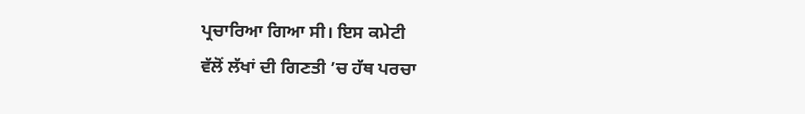ਪ੍ਰਚਾਰਿਆ ਗਿਆ ਸੀ। ਇਸ ਕਮੇਟੀ
ਵੱਲੋਂ ਲੱਖਾਂ ਦੀ ਗਿਣਤੀ ’ਚ ਹੱਥ ਪਰਚਾ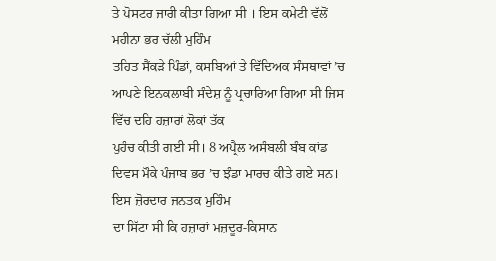ਤੇ ਪੋਸਟਰ ਜਾਰੀ ਕੀਤਾ ਗਿਆ ਸੀ । ਇਸ ਕਮੇਟੀ ਵੱਲੋਂ ਮਹੀਨਾ ਭਰ ਚੱਲੀ ਮੁਹਿੰਮ
ਤਹਿਤ ਸੈਂਕੜੇ ਪਿੰਡਾਂ, ਕਸਬਿਆਂ ਤੇ ਵਿੱਦਿਅਕ ਸੰਸਥਾਵਾਂ ’ਚ ਆਪਣੇ ਇਨਕਲਾਬੀ ਸੰਦੇਸ਼ ਨੂੰ ਪ੍ਰਚਾਰਿਆ ਗਿਆ ਸੀ ਜਿਸ ਵਿੱਚ ਦਹਿ ਹਜ਼ਾਰਾਂ ਲੋਕਾਂ ਤੱਕ
ਪੁਹੰਚ ਕੀਤੀ ਗਈ ਸੀ। 8 ਅਪ੍ਰੈਲ ਅਸੰਬਲੀ ਬੰਬ ਕਾਂਡ ਦਿਵਸ ਮੌਕੇ ਪੰਜਾਬ ਭਰ ’ਚ ਝੰਡਾ ਮਾਰਚ ਕੀਤੇ ਗਏ ਸਨ। ਇਸ ਜ਼ੋਰਦਾਰ ਜਨਤਕ ਮੁਹਿੰਮ
ਦਾ ਸਿੱਟਾ ਸੀ ਕਿ ਹਜ਼ਾਰਾਂ ਮਜ਼ਦੂਰ-ਕਿਸਾਨ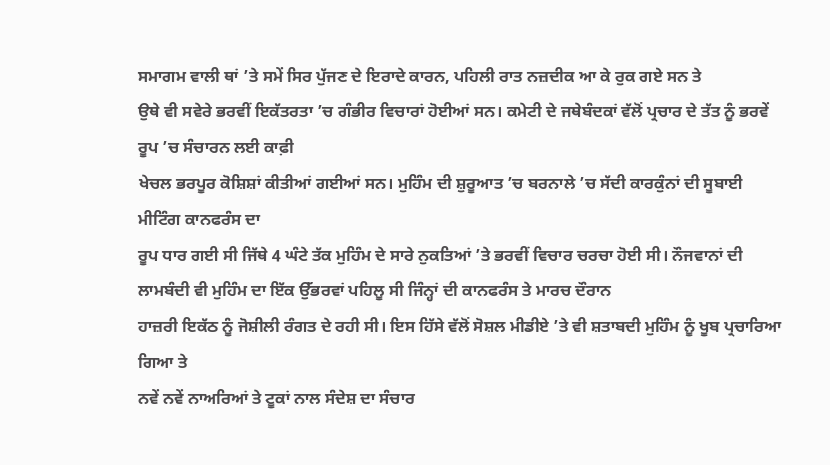ਸਮਾਗਮ ਵਾਲੀ ਥਾਂ ’ਤੇ ਸਮੇਂ ਸਿਰ ਪੁੱਜਣ ਦੇ ਇਰਾਦੇ ਕਾਰਨ, ਪਹਿਲੀ ਰਾਤ ਨਜ਼ਦੀਕ ਆ ਕੇ ਰੁਕ ਗਏ ਸਨ ਤੇ
ਉਥੇ ਵੀ ਸਵੇਰੇ ਭਰਵੀਂ ਇਕੱਤਰਤਾ ’ਚ ਗੰਭੀਰ ਵਿਚਾਰਾਂ ਹੋਈਆਂ ਸਨ। ਕਮੇਟੀ ਦੇ ਜਥੇਬੰਦਕਾਂ ਵੱਲੋਂ ਪ੍ਰਚਾਰ ਦੇ ਤੱਤ ਨੂੰ ਭਰਵੇਂ
ਰੂਪ ’ਚ ਸੰਚਾਰਨ ਲਈ ਕਾਫ਼ੀ
ਖੇਚਲ ਭਰਪੂਰ ਕੋਸ਼ਿਸ਼ਾਂ ਕੀਤੀਆਂ ਗਈਆਂ ਸਨ। ਮੁਹਿੰਮ ਦੀ ਸ਼ੁਰੂਆਤ ’ਚ ਬਰਨਾਲੇ ’ਚ ਸੱਦੀ ਕਾਰਕੁੰਨਾਂ ਦੀ ਸੂਬਾਈ ਮੀਟਿੰਗ ਕਾਨਫਰੰਸ ਦਾ
ਰੂਪ ਧਾਰ ਗਈ ਸੀ ਜਿੱਥੇ 4 ਘੰਟੇ ਤੱਕ ਮੁਹਿੰਮ ਦੇ ਸਾਰੇ ਨੁਕਤਿਆਂ ’ਤੇ ਭਰਵੀਂ ਵਿਚਾਰ ਚਰਚਾ ਹੋਈ ਸੀ। ਨੌਜਵਾਨਾਂ ਦੀ
ਲਾਮਬੰਦੀ ਵੀ ਮੁਹਿੰਮ ਦਾ ਇੱਕ ਉੱਭਰਵਾਂ ਪਹਿਲੂ ਸੀ ਜਿੰਨ੍ਹਾਂ ਦੀ ਕਾਨਫਰੰਸ ਤੇ ਮਾਰਚ ਦੌਰਾਨ
ਹਾਜ਼ਰੀ ਇਕੱਠ ਨੂੰ ਜੋਸ਼ੀਲੀ ਰੰਗਤ ਦੇ ਰਹੀ ਸੀ। ਇਸ ਹਿੱਸੇ ਵੱਲੋਂ ਸੋਸ਼ਲ ਮੀਡੀਏ ’ਤੇ ਵੀ ਸ਼ਤਾਬਦੀ ਮੁਹਿੰਮ ਨੂੰ ਖੂਬ ਪ੍ਰਚਾਰਿਆ ਗਿਆ ਤੇ
ਨਵੇਂ ਨਵੇਂ ਨਾਅਰਿਆਂ ਤੇ ਟੂਕਾਂ ਨਾਲ ਸੰਦੇਸ਼ ਦਾ ਸੰਚਾਰ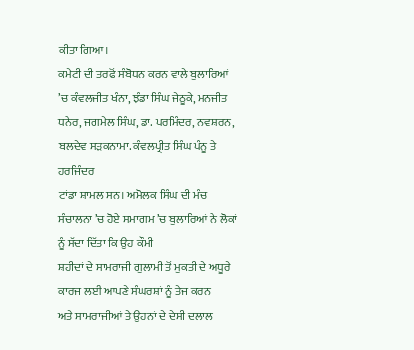ਕੀਤਾ ਗਿਆ।
ਕਮੇਟੀ ਦੀ ਤਰਫੋਂ ਸੰਬੋਧਨ ਕਰਨ ਵਾਲੇ ਬੁਲਾਰਿਆਂ ’ਚ ਕੰਵਲਜੀਤ ਖੰਨਾ, ਝੰਡਾ ਸਿੰਘ ਜੇਠੂਕੇ, ਮਨਜੀਤ ਧਨੇਰ, ਜਗਮੇਲ ਸਿੰਘ, ਡਾ. ਪਰਮਿੰਦਰ, ਨਵਸ਼ਰਨ, ਬਲਦੇਵ ਸੜਕਨਾਮਾ. ਕੰਵਲਪ੍ਰੀਤ ਸਿੰਘ ਪੰਨੂ ਤੇ ਹਰਜਿੰਦਰ
ਟਾਂਡਾ ਸ਼ਾਮਲ ਸਨ। ਅਮੋਲਕ ਸਿੰਘ ਦੀ ਮੰਚ ਸੰਚਾਲਨਾ ’ਚ ਹੋਏ ਸਮਾਗਮ ’ਚ ਬੁਲਾਰਿਆਂ ਨੇ ਲੋਕਾਂ ਨੂੰ ਸੱਦਾ ਦਿੱਤਾ ਕਿ ਉਹ ਕੌਮੀ
ਸ਼ਹੀਦਾਂ ਦੇ ਸਾਮਰਾਜੀ ਗੁਲਾਮੀ ਤੋਂ ਮੁਕਤੀ ਦੇ ਅਧੂਰੇ ਕਾਰਜ ਲਈ ਆਪਣੇ ਸੰਘਰਸ਼ਾਂ ਨੂੰ ਤੇਜ ਕਰਨ
ਅਤੇ ਸਾਮਰਾਜੀਆਂ ਤੇ ਉਹਨਾਂ ਦੇ ਦੇਸੀ ਦਲਾਲ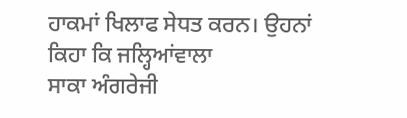ਹਾਕਮਾਂ ਖਿਲਾਫ ਸੇਧਤ ਕਰਨ। ਉਹਨਾਂ ਕਿਹਾ ਕਿ ਜਲ੍ਹਿਆਂਵਾਲਾ
ਸਾਕਾ ਅੰਗਰੇਜੀ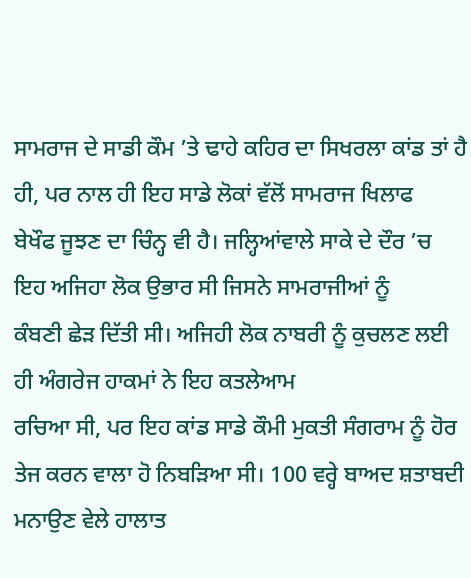ਸਾਮਰਾਜ ਦੇ ਸਾਡੀ ਕੌਮ ’ਤੇ ਢਾਹੇ ਕਹਿਰ ਦਾ ਸਿਖਰਲਾ ਕਾਂਡ ਤਾਂ ਹੈ ਹੀ, ਪਰ ਨਾਲ ਹੀ ਇਹ ਸਾਡੇ ਲੋਕਾਂ ਵੱਲੋਂ ਸਾਮਰਾਜ ਖਿਲਾਫ
ਬੇਖੌਫ ਜੂਝਣ ਦਾ ਚਿੰਨ੍ਹ ਵੀ ਹੈ। ਜਲ੍ਹਿਆਂਵਾਲੇ ਸਾਕੇ ਦੇ ਦੌਰ ’ਚ ਇਹ ਅਜਿਹਾ ਲੋਕ ਉਭਾਰ ਸੀ ਜਿਸਨੇ ਸਾਮਰਾਜੀਆਂ ਨੂੰ
ਕੰਬਣੀ ਛੇੜ ਦਿੱਤੀ ਸੀ। ਅਜਿਹੀ ਲੋਕ ਨਾਬਰੀ ਨੂੰ ਕੁਚਲਣ ਲਈ ਹੀ ਅੰਗਰੇਜ ਹਾਕਮਾਂ ਨੇ ਇਹ ਕਤਲੇਆਮ
ਰਚਿਆ ਸੀ, ਪਰ ਇਹ ਕਾਂਡ ਸਾਡੇ ਕੌਮੀ ਮੁਕਤੀ ਸੰਗਰਾਮ ਨੂੰ ਹੋਰ ਤੇਜ ਕਰਨ ਵਾਲਾ ਹੋ ਨਿਬੜਿਆ ਸੀ। 100 ਵਰ੍ਹੇ ਬਾਅਦ ਸ਼ਤਾਬਦੀ ਮਨਾਉਣ ਵੇਲੇ ਹਾਲਾਤ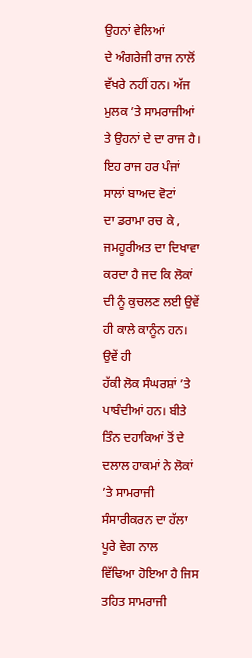ਉਹਨਾਂ ਵੇਲਿਆਂ
ਦੇ ਅੰਗਰੇਜੀ ਰਾਜ ਨਾਲੋਂ ਵੱਖਰੇ ਨਹੀਂ ਹਨ। ਅੱਜ ਮੁਲਕ ’ਤੇ ਸਾਮਰਾਜੀਆਂ ਤੇ ਉਹਨਾਂ ਦੇ ਦਾ ਰਾਜ ਹੈ। ਇਹ ਰਾਜ ਹਰ ਪੰਜਾਂ ਸਾਲਾਂ ਬਾਅਦ ਵੋਟਾਂ
ਦਾ ਡਰਾਮਾ ਰਚ ਕੇ , ਜਮਹੂਰੀਅਤ ਦਾ ਦਿਖਾਵਾ ਕਰਦਾ ਹੈ ਜਦ ਕਿ ਲੋਕਾਂ ਦੀ ਨੂੰ ਕੁਚਲਣ ਲਈ ਉਵੇਂ ਹੀ ਕਾਲੇ ਕਾਨੂੰਨ ਹਨ। ਉਵੇਂ ਹੀ
ਹੱਕੀ ਲੋਕ ਸੰਘਰਸ਼ਾਂ ’ਤੇ ਪਾਬੰਦੀਆਂ ਹਨ। ਬੀਤੇ ਤਿੰਨ ਦਹਾਕਿਆਂ ਤੋਂ ਦੇ ਦਲਾਲ ਹਾਕਮਾਂ ਨੇ ਲੋਕਾਂ ’ਤੇ ਸਾਮਰਾਜੀ ਸੰਸਾਰੀਕਰਨ ਦਾ ਹੱਲਾ ਪੂਰੇ ਵੇਗ ਨਾਲ
ਵਿੱਢਿਆ ਹੋਇਆ ਹੈ ਜਿਸ ਤਹਿਤ ਸਾਮਰਾਜੀ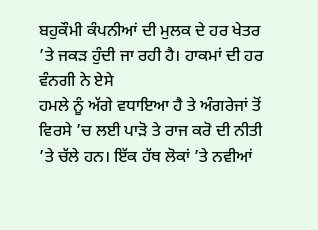ਬਹੁਕੌਮੀ ਕੰਪਨੀਆਂ ਦੀ ਮੁਲਕ ਦੇ ਹਰ ਖੇਤਰ ’ਤੇ ਜਕੜ ਹੁੰਦੀ ਜਾ ਰਹੀ ਹੈ। ਹਾਕਮਾਂ ਦੀ ਹਰ ਵੰਨਗੀ ਨੇ ਏਸੇ
ਹਮਲੇ ਨੂੰ ਅੱਗੇ ਵਧਾਇਆ ਹੈ ਤੇ ਅੰਗਰੇਜਾਂ ਤੋਂ ਵਿਰਸੇ ’ਚ ਲਈ ਪਾੜੋ ਤੇ ਰਾਜ ਕਰੋ ਦੀ ਨੀਤੀ ’ਤੇ ਚੱਲੇ ਹਨ। ਇੱਕ ਹੱਥ ਲੋਕਾਂ ’ਤੇ ਨਵੀਆਂ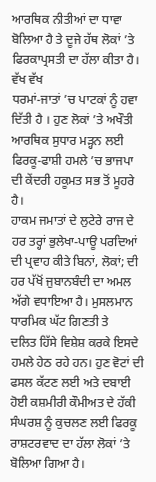ਆਰਥਿਕ ਨੀਤੀਆਂ ਦਾ ਧਾਵਾ ਬੋਲਿਆ ਹੈ ਤੇ ਦੂਜੇ ਹੱਥ ਲੋਕਾਂ ’ਤੇ ਫਿਰਕਾਪ੍ਰਸਤੀ ਦਾ ਹੱਲਾ ਕੀਤਾ ਹੈ। ਵੱਖ ਵੱਖ
ਧਰਮਾਂ-ਜਾਤਾਂ ’ਚ ਪਾਟਕਾਂ ਨੂੰ ਹਵਾ
ਦਿੱਤੀ ਹੈ । ਹੁਣ ਲੋਕਾਂ ’ਤੇ ਅਖੌਤੀ ਆਰਥਿਕ ਸੁਧਾਰ ਮੜ੍ਹਨ ਲਈ ਫਿਰਕੂ-ਫਾਸ਼ੀ ਹਮਲੇ ’ਚ ਭਾਜਪਾ ਦੀ ਕੇਂਦਰੀ ਹਕੂਮਤ ਸਭ ਤੋਂ ਮੂਹਰੇ ਹੈ।
ਹਾਕਮ ਜਮਾਤਾਂ ਦੇ ਲੁਟੇਰੇ ਰਾਜ ਦੇ ਹਰ ਤਰ੍ਹਾਂ ਭੁਲੇਖਾ-ਪਾਊ ਪਰਦਿਆਂ ਦੀ ਪ੍ਰਵਾਹ ਕੀਤੇ ਬਿਨਾਂ, ਲੋਕਾਂ; ਦੀ ਹਰ ਪੱਖੋਂ ਜੁਬਾਨਬੰਦੀ ਦਾ ਅਮਲ ਅੱਗੇ ਵਧਾਇਆ ਹੈ। ਮੁਸਲਮਾਨ ਧਾਰਮਿਕ ਘੱਟ ਗਿਣਤੀ ਤੇ
ਦਲਿਤ ਹਿੱਸੇ ਵਿਸ਼ੇਸ਼ ਕਰਕੇ ਇਸਦੇ ਹਮਲੇ ਹੇਠ ਰਹੇ ਹਨ। ਹੁਣ ਵੋਟਾਂ ਦੀ ਫਸਲ ਕੱਟਣ ਲਈ ਅਤੇ ਦਬਾਈ
ਹੋਈ ਕਸ਼ਮੀਰੀ ਕੌਮੀਅਤ ਦੇ ਹੱਕੀ ਸੰਘਰਸ਼ ਨੂੰ ਕੁਚਲਣ ਲਈ ਫਿਰਕੂ ਰਾਸ਼ਟਰਵਾਦ ਦਾ ਹੱਲਾ ਲੋਕਾਂ ’ਤੇ ਬੋਲਿਆ ਗਿਆ ਹੈ।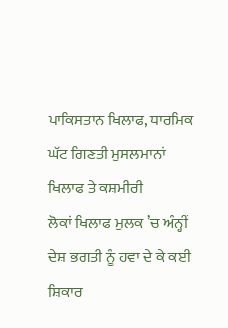ਪਾਕਿਸਤਾਨ ਖਿਲਾਫ, ਧਾਰਮਿਕ ਘੱਟ ਗਿਣਤੀ ਮੁਸਲਮਾਨਾਂ ਖਿਲਾਫ ਤੇ ਕਸ਼ਮੀਰੀ
ਲੋਕਾਂ ਖਿਲਾਫ ਮੁਲਕ ’ਚ ਅੰਨ੍ਹੀਂ ਦੇਸ਼ ਭਗਤੀ ਨੂੰ ਹਵਾ ਦੇ ਕੇ ਕਈ ਸ਼ਿਕਾਰ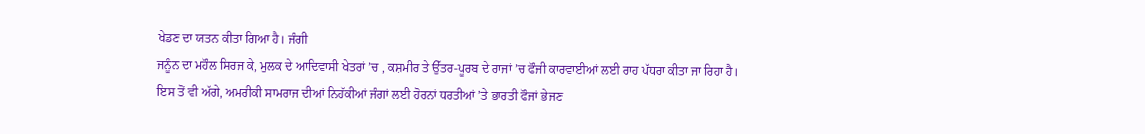ਖੇਡਣ ਦਾ ਯਤਨ ਕੀਤਾ ਗਿਆ ਹੈ। ਜੰਗੀ
ਜਨੂੰਨ ਦਾ ਮਹੌਲ ਸਿਰਜ ਕੇ, ਮੁਲਕ ਦੇ ਆਦਿਵਾਸੀ ਖੇਤਰਾਂ ’ਚ , ਕਸ਼ਮੀਰ ਤੇ ਉੱਤਰ-ਪੂਰਬ ਦੇ ਰਾਜਾਂ ’ਚ ਫੌਜੀ ਕਾਰਵਾਈਆਂ ਲਈ ਰਾਹ ਪੱਧਰਾ ਕੀਤਾ ਜਾ ਰਿਹਾ ਹੈ।
ਇਸ ਤੋਂ ਵੀ ਅੱਗੇ, ਅਮਰੀਕੀ ਸਾਮਰਾਜ ਦੀਆਂ ਨਿਹੱਕੀਆਂ ਜੰਗਾਂ ਲਈ ਹੋਰਨਾਂ ਧਰਤੀਆਂ ’ਤੇ ਭਾਰਤੀ ਫੌਜਾਂ ਭੇਜਣ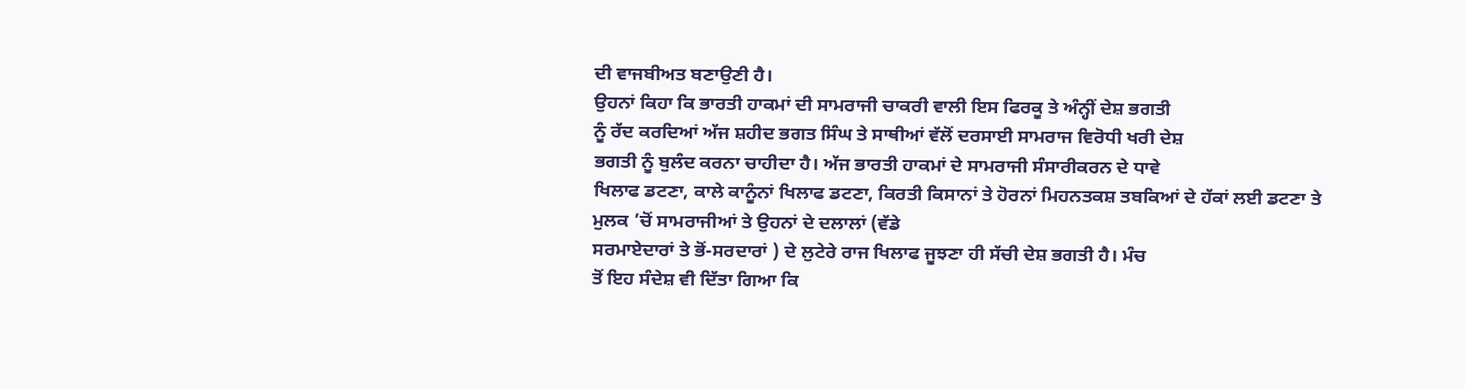ਦੀ ਵਾਜਬੀਅਤ ਬਣਾਉਣੀ ਹੈ।
ਉਹਨਾਂ ਕਿਹਾ ਕਿ ਭਾਰਤੀ ਹਾਕਮਾਂ ਦੀ ਸਾਮਰਾਜੀ ਚਾਕਰੀ ਵਾਲੀ ਇਸ ਫਿਰਕੂ ਤੇ ਅੰਨ੍ਹੀਂ ਦੇਸ਼ ਭਗਤੀ
ਨੂੰ ਰੱਦ ਕਰਦਿਆਂ ਅੱਜ ਸ਼ਹੀਦ ਭਗਤ ਸਿੰਘ ਤੇ ਸਾਥੀਆਂ ਵੱਲੋਂ ਦਰਸਾਈ ਸਾਮਰਾਜ ਵਿਰੋਧੀ ਖਰੀ ਦੇਸ਼
ਭਗਤੀ ਨੂੰ ਬੁਲੰਦ ਕਰਨਾ ਚਾਹੀਦਾ ਹੈ। ਅੱਜ ਭਾਰਤੀ ਹਾਕਮਾਂ ਦੇ ਸਾਮਰਾਜੀ ਸੰਸਾਰੀਕਰਨ ਦੇ ਧਾਵੇ
ਖਿਲਾਫ ਡਟਣਾ, ਕਾਲੇ ਕਾਨੂੰਨਾਂ ਖਿਲਾਫ ਡਟਣਾ, ਕਿਰਤੀ ਕਿਸਾਨਾਂ ਤੇ ਹੋਰਨਾਂ ਮਿਹਨਤਕਸ਼ ਤਬਕਿਆਂ ਦੇ ਹੱਕਾਂ ਲਈ ਡਟਣਾ ਤੇ ਮੁਲਕ ’ਚੋਂ ਸਾਮਰਾਜੀਆਂ ਤੇ ਉਹਨਾਂ ਦੇ ਦਲਾਲਾਂ (ਵੱਡੇ
ਸਰਮਾਏਦਾਰਾਂ ਤੇ ਭੋਂ-ਸਰਦਾਰਾਂ ) ਦੇ ਲੁਟੇਰੇ ਰਾਜ ਖਿਲਾਫ ਜੂਝਣਾ ਹੀ ਸੱਚੀ ਦੇਸ਼ ਭਗਤੀ ਹੈ। ਮੰਚ
ਤੋਂ ਇਹ ਸੰਦੇਸ਼ ਵੀ ਦਿੱਤਾ ਗਿਆ ਕਿ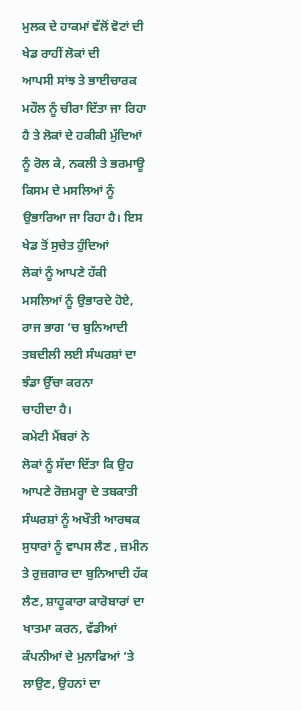ਮੁਲਕ ਦੇ ਹਾਕਮਾਂ ਵੱਲੋਂ ਵੋਟਾਂ ਦੀ ਖੇਡ ਰਾਹੀਂ ਲੋਕਾਂ ਦੀ
ਆਪਸੀ ਸਾਂਝ ਤੇ ਭਾਈਚਾਰਕ ਮਹੌਲ ਨੂੰ ਚੀਰਾ ਦਿੱਤਾ ਜਾ ਰਿਹਾ ਹੈ ਤੇ ਲੋਕਾਂ ਦੇ ਹਕੀਕੀ ਮੁੱਦਿਆਂ
ਨੂੰ ਰੋਲ ਕੇ, ਨਕਲੀ ਤੇ ਭਰਮਾਊ ਕਿਸਮ ਦੇ ਮਸਲਿਆਂ ਨੂੰ ਉਭਾਰਿਆ ਜਾ ਰਿਹਾ ਹੈ। ਇਸ ਖੇਡ ਤੋਂ ਸੁਚੇਤ ਹੁੰਦਿਆਂ
ਲੋਕਾਂ ਨੂੰ ਆਪਣੇ ਹੱਕੀ ਮਸਲਿਆਂ ਨੂੰ ਉਭਾਰਦੇ ਹੋਏ, ਰਾਜ ਭਾਗ ’ਚ ਬੁਨਿਆਦੀ ਤਬਦੀਲੀ ਲਈ ਸੰਘਰਸ਼ਾਂ ਦਾ ਝੰਡਾ ਉੱਚਾ ਕਰਨਾ
ਚਾਹੀਦਾ ਹੈ।
ਕਮੇਟੀ ਮੈਂਬਰਾਂ ਨੇ
ਲੋਕਾਂ ਨੂੰ ਸੱਦਾ ਦਿੱਤਾ ਕਿ ਉਹ ਆਪਣੇ ਰੋਜ਼ਮਰ੍ਹਾ ਦੇ ਤਬਕਾਤੀ ਸੰਘਰਸ਼ਾਂ ਨੂੰ ਅਖੌਤੀ ਆਰਥਕ
ਸੁਧਾਰਾਂ ਨੂੰ ਵਾਪਸ ਲੈਣ , ਜ਼ਮੀਨ ਤੇ ਰੁਜ਼ਗਾਰ ਦਾ ਬੁਨਿਆਦੀ ਹੱਕ ਲੈਣ, ਸ਼ਾਹੂਕਾਰਾ ਕਾਰੋਬਾਰਾਂ ਦਾ ਖਾਤਮਾ ਕਰਨ, ਵੱਡੀਆਂ ਕੰਪਨੀਆਂ ਦੇ ਮੁਨਾਫਿਆਂ ’ਤੇ ਲਾਉਣ, ਉਹਨਾਂ ਦਾ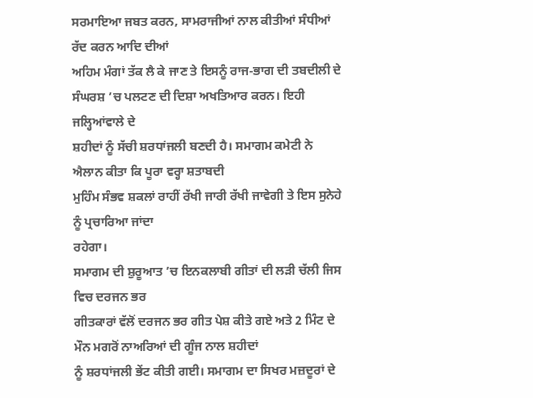ਸਰਮਾਇਆ ਜਬਤ ਕਰਨ, ਸਾਮਰਾਜੀਆਂ ਨਾਲ ਕੀਤੀਆਂ ਸੰਧੀਆਂ ਰੱਦ ਕਰਨ ਆਦਿ ਦੀਆਂ
ਅਹਿਮ ਮੰਗਾਂ ਤੱਕ ਲੈ ਕੇ ਜਾਣ ਤੇ ਇਸਨੂੰ ਰਾਜ-ਭਾਗ ਦੀ ਤਬਦੀਲੀ ਦੇ ਸੰਘਰਸ਼ ’ਚ ਪਲਟਣ ਦੀ ਦਿਸ਼ਾ ਅਖਤਿਆਰ ਕਰਨ। ਇਹੀ ਜਲ੍ਹਿਆਂਵਾਲੇ ਦੇ
ਸ਼ਹੀਦਾਂ ਨੂੰ ਸੱਚੀ ਸ਼ਰਧਾਂਜਲੀ ਬਣਦੀ ਹੈ। ਸਮਾਗਮ ਕਮੇਟੀ ਨੇ ਐਲਾਨ ਕੀਤਾ ਕਿ ਪੂਰਾ ਵਰ੍ਹਾ ਸ਼ਤਾਬਦੀ
ਮੁਹਿੰਮ ਸੰਭਵ ਸ਼ਕਲਾਂ ਰਾਹੀਂ ਰੱਖੀ ਜਾਰੀ ਰੱਖੀ ਜਾਵੇਗੀ ਤੇ ਇਸ ਸੁਨੇਹੇ ਨੂੰ ਪ੍ਰਚਾਰਿਆ ਜਾਂਦਾ
ਰਹੇਗਾ।
ਸਮਾਗਮ ਦੀ ਸ਼ੁਰੂਆਤ ’ਚ ਇਨਕਲਾਬੀ ਗੀਤਾਂ ਦੀ ਲੜੀ ਚੱਲੀ ਜਿਸ ਵਿਚ ਦਰਜਨ ਭਰ
ਗੀਤਕਾਰਾਂ ਵੱਲੋਂ ਦਰਜਨ ਭਰ ਗੀਤ ਪੇਸ਼ ਕੀਤੇ ਗਏ ਅਤੇ 2 ਮਿੰਟ ਦੇ ਮੌਨ ਮਗਰੋਂ ਨਾਅਰਿਆਂ ਦੀ ਗੂੰਜ ਨਾਲ ਸ਼ਹੀਦਾਂ
ਨੂੰ ਸ਼ਰਧਾਂਜਲੀ ਭੇਂਟ ਕੀਤੀ ਗਈ। ਸਮਾਗਮ ਦਾ ਸਿਖਰ ਮਜ਼ਦੂਰਾਂ ਦੇ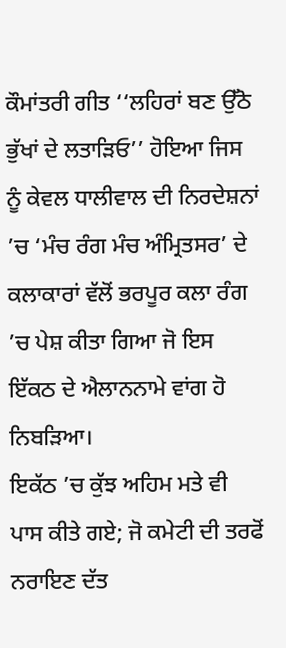ਕੌਮਾਂਤਰੀ ਗੀਤ ‘‘ਲਹਿਰਾਂ ਬਣ ਉੱਠੋ ਭੁੱਖਾਂ ਦੇ ਲਤਾੜਿਓ’’ ਹੋਇਆ ਜਿਸ ਨੂੰ ਕੇਵਲ ਧਾਲੀਵਾਲ ਦੀ ਨਿਰਦੇਸ਼ਨਾਂ ’ਚ ‘ਮੰਚ ਰੰਗ ਮੰਚ ਅੰਮ੍ਰਿਤਸਰ’ ਦੇ ਕਲਾਕਾਰਾਂ ਵੱਲੋਂ ਭਰਪੂਰ ਕਲਾ ਰੰਗ ’ਚ ਪੇਸ਼ ਕੀਤਾ ਗਿਆ ਜੋ ਇਸ ਇੱਕਠ ਦੇ ਐਲਾਨਨਾਮੇ ਵਾਂਗ ਹੋ
ਨਿਬੜਿਆ।
ਇਕੱਠ ’ਚ ਕੁੱਝ ਅਹਿਮ ਮਤੇ ਵੀ ਪਾਸ ਕੀਤੇ ਗਏ; ਜੋ ਕਮੇਟੀ ਦੀ ਤਰਫੋਂ ਨਰਾਇਣ ਦੱਤ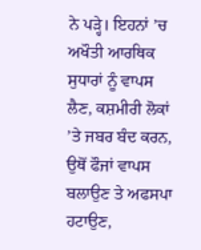ਨੇ ਪੜ੍ਹੇ। ਇਹਨਾਂ ’ਚ ਅਖੌਤੀ ਆਰਥਿਕ ਸੁਧਾਰਾਂ ਨੂੰ ਵਾਪਸ ਲੈਣ, ਕਸ਼ਮੀਰੀ ਲੋਕਾਂ ’ਤੇ ਜਬਰ ਬੰਦ ਕਰਨ, ਉਥੋਂ ਫੌਜਾਂ ਵਾਪਸ ਬਲਾਉਣ ਤੇ ਅਫਸਪਾ ਹਟਾਉਣ,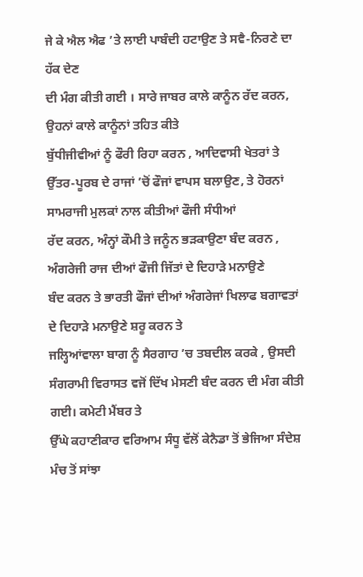ਜੇ ਕੇ ਐਲ ਐਫ ’ਤੇ ਲਾਈ ਪਾਬੰਦੀ ਹਟਾਉਣ ਤੇ ਸਵੈ-ਨਿਰਣੇ ਦਾ ਹੱਕ ਦੇਣ
ਦੀ ਮੰਗ ਕੀਤੀ ਗਈ । ਸਾਰੇ ਜਾਬਰ ਕਾਲੇ ਕਾਨੂੰਨ ਰੱਦ ਕਰਨ, ਉਹਨਾਂ ਕਾਲੇ ਕਾਨੂੰਨਾਂ ਤਹਿਤ ਕੀਤੇ
ਬੁੱਧੀਜੀਵੀਆਂ ਨੂੰ ਫੌਰੀ ਰਿਹਾ ਕਰਨ , ਆਦਿਵਾਸੀ ਖੇਤਰਾਂ ਤੇ ਉੱਤਰ-ਪੂਰਬ ਦੇ ਰਾਜਾਂ ’ਚੋਂ ਫੌਜਾਂ ਵਾਪਸ ਬਲਾਉਣ, ਤੇ ਹੋਰਨਾਂ ਸਾਮਰਾਜੀ ਮੁਲਕਾਂ ਨਾਲ ਕੀਤੀਆਂ ਫੌਜੀ ਸੰਧੀਆਂ
ਰੱਦ ਕਰਨ, ਅੰਨ੍ਹਾਂ ਕੌਮੀ ਤੇ ਜਨੂੰਨ ਭੜਕਾਉਣਾ ਬੰਦ ਕਰਨ , ਅੰਗਰੇਜੀ ਰਾਜ ਦੀਆਂ ਫੌਜੀ ਜਿੱਤਾਂ ਦੇ ਦਿਹਾੜੇ ਮਨਾਉਣੇ
ਬੰਦ ਕਰਨ ਤੇ ਭਾਰਤੀ ਫੌਜਾਂ ਦੀਆਂ ਅੰਗਰੇਜਾਂ ਖਿਲਾਫ ਬਗਾਵਤਾਂ ਦੇ ਦਿਹਾੜੇ ਮਨਾਉਣੇ ਸ਼ਰੂ ਕਰਨ ਤੇ
ਜਲ੍ਹਿਆਂਵਾਲਾ ਬਾਗ ਨੂੰ ਸੈਰਗਾਹ ’ਚ ਤਬਦੀਲ ਕਰਕੇ , ਉਸਦੀ ਸੰਗਰਾਮੀ ਵਿਰਾਸਤ ਵਜੋਂ ਦਿੱਖ ਮੇਸਣੀ ਬੰਦ ਕਰਨ ਦੀ ਮੰਗ ਕੀਤੀ ਗਈ। ਕਮੇਟੀ ਮੈਂਬਰ ਤੇ
ਉੱਘੇ ਕਹਾਣੀਕਾਰ ਵਰਿਆਮ ਸੰਧੂ ਵੱਲੋਂ ਕੇਨੈਡਾ ਤੋਂ ਭੇਜਿਆ ਸੰਦੇਸ਼ ਮੰਚ ਤੋਂ ਸਾਂਝਾ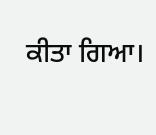ਕੀਤਾ ਗਿਆ।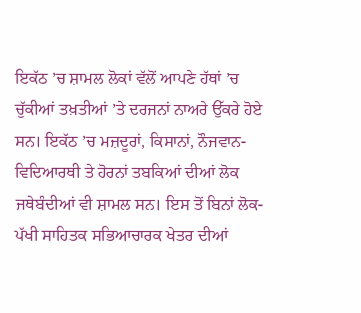ਇਕੱਠ ’ਚ ਸ਼ਾਮਲ ਲੋਕਾਂ ਵੱਲੋਂ ਆਪਣੇ ਹੱਥਾਂ ’ਚ ਚੁੱਕੀਆਂ ਤਖ਼ਤੀਆਂ ’ਤੇ ਦਰਜਨਾਂ ਨਾਅਰੇ ਉੱਕਰੇ ਹੋਏ ਸਨ। ਇਕੱਠ ’ਚ ਮਜ਼ਦੂਰਾਂ, ਕਿਸਾਨਾਂ, ਨੌਜਵਾਨ-ਵਿਦਿਆਰਥੀ ਤੇ ਹੋਰਨਾਂ ਤਬਕਿਆਂ ਦੀਆਂ ਲੋਕ
ਜਥੇਬੰਦੀਆਂ ਵੀ ਸ਼ਾਮਲ ਸਨ। ਇਸ ਤੋਂ ਬਿਨਾਂ ਲੋਕ-ਪੱਖੀ ਸਾਹਿਤਕ ਸਭਿਆਚਾਰਕ ਖੇਤਰ ਦੀਆਂ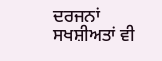ਦਰਜਨਾਂ
ਸਖਸ਼ੀਅਤਾਂ ਵੀ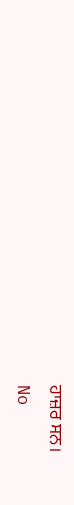ਹਾਜ਼ਰ ਸਨ।
No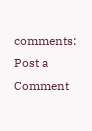comments:
Post a Comment